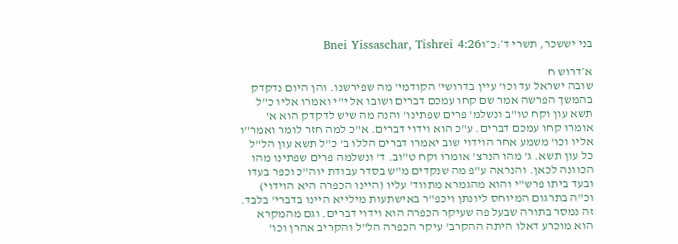בני יששכר, תשרי ד׳:כ״וBnei Yissaschar, Tishrei 4:26

א׳דרוש ח
שובה ישראל עד וכו' עיין בדרושי' הקודמי' מה שפירשנו. והן היום נדקדק בהמשך הפרשה אמר שם קחו עמכם דברים ושובו אל י"י ואמרו אליו כ"ל תשא עון וקח טו"ב ונשלמ' פרים שפתינו' והנה מה שיש לדקדק הוא א' אומרו קחו עמכם דברים. ע"כ הוא וידוי דברים. א"כ למה חזר לומר ואמר"ו אליו וכו' משמע אחר הוידוי שוב יאמרו דברים הללו ב' כ"ל תשא עון הל"ל כל עון תשא. ג' מהו הנרצ' אומרו וקח ט"וב. ד' ונשלמה פרים שפתינו מהו הכוונה לכאן. והנראה ע"פ מה שנקדים מ"ש בסדר עבודת יוה"כ וכפר בעדו ובעד ביתו פרש"י והוא מהגמרא מתווד' עליו (היינו הכפרה היא הוידוי) וכ"ה בתרגום המיוחס ליונתן ויכפ"ר באישתעות מילייא היינו בדברי' בלבד. זה נמסר בתורה שבעל פה שעיקר הכפרה הוא וידוי דברים. וגם מהמקרא הוא מוכרע דאלו היתה ההקרב' עיקר הכפרה הל"ל והקריב אהרן וכו'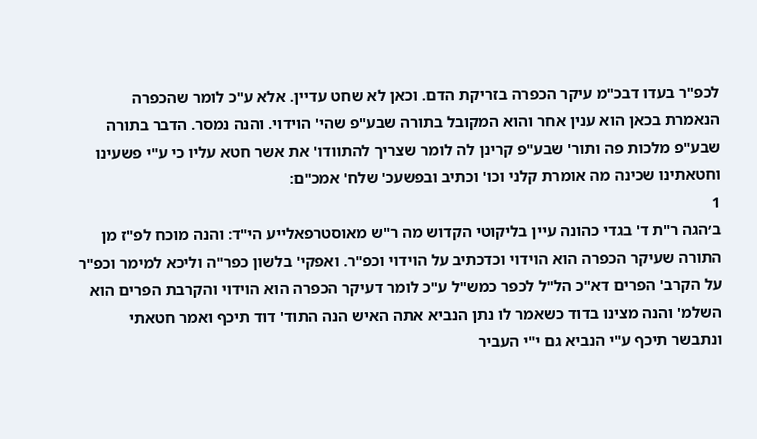לכפ"ר בעדו דבכ"מ עיקר הכפרה בזריקת הדם. וכאן לא שחט עדיין. אלא ע"כ לומר שהכפרה הנאמרת בכאן הוא ענין אחר והוא המקובל בתורה שבע"פ שהי' הוידוי. והנה נמסר. הדבר בתורה שבע"פ מלכות פה ותור' שבע"פ קרינן לה לומר שצריך להתוודו' את אשר חטא עליו כי ע"י פשעינו וחטאתינו שכינה מה אומרת קלני וכו' וכתיב ובפשעכ' שלח' אמכ"ם:
1
ב׳הגה ר"ת ד' בגדי כהונה עיין בליקוטי הקדוש מה ר"ש מאוסטרפאלייע הי"ד: והנה מוכח לפ"ז מן התורה שעיקר הכפרה הוא הוידוי וכדכתיב על הוידוי וכפ"ר. ואפקי' בלשון כפר"ה וליכא למימר וכפ"ר על הקרב' הפרים דא"כ הל"ל לכפר כמש"ל ע"כ לומר דעיקר הכפרה הוא הוידוי והקרבת הפרים הוא השלמ' והנה מצינו בדוד כשאמר לו נתן הנביא אתה האיש הנה התוד' דוד תיכף ואמר חטאתי ונתבשר תיכף ע"י הנביא גם י"י העביר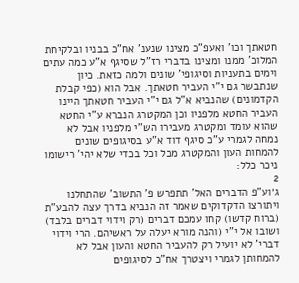חטאתך וכו' ואעפ"כ מצינו שנענ' אח"כ בבניו ובלקיחת המלוכ' ממנו ומצינו בדברי רז"ל שסיגף א"ע כמה עתים וימים בתעניות וסיגופי' שונים ולמה כזאת. כיון שנתבשר גם י"י העביר חטאתך. אבל הוא (כפי קבלת הקדמונים) שהנביא א"ל גם י"י העביר חטאתך היינו העביר החטא מלפניו וכן המקטרג הנברא ע"י החטא שהוא עומד ומקטרג מעבירו הש"י מלפניו אבל לא נמחה לגמרי ע"כ סיגף דוד א"ע בסיגופים שונים להמחות העון והמקטרג מכל וכל בכדי שלא יהי' רישומו ניכר כלל:
2
ג׳וע"פ הדברים האל' תתפרש פ' התשוב' שהתחלנו ויתורצו הדקדוקים שאמר זה הנביא בדרך עצה להבע"ת (ברוח קדשו) קחו עמכם דברים (רק וידוי דברים בלבד) ושובו אל י"י (והנה מורא יעלה על ראשיהם. הרי וידוי דברי' לא יועיל רק להעביר החטא והעון אבל לא להמחותן לגמרי ויצטרך אח"כ לסיגופים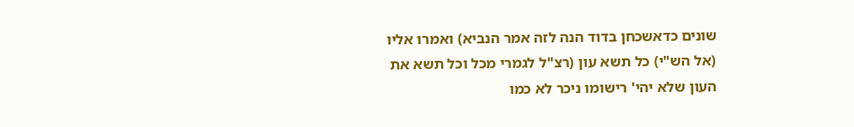שונים כדאשכחן בדוד הנה לזה אמר הנביא) ואמרו אליו (אל הש"י) כל תשא עון (רצ"ל לגמרי מכל וכל תשא את העון שלא יהי' רישומו ניכר לא כמו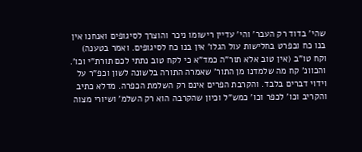שהי' בדוד רק העבר' והי' עדיין רישומו ניכר והוצרך לסיגופים ואנחנו אין בנו כח ובפרט בחלישות עול הגלו' אין בנו כח לסיגופים. ואמר בטענה) וקח טו"ב (אין טוב אלא תור"ה כמד"א כי לקח טוב נתתי לכם תורת"י וכו'. והכוונ' קח מה שלמדנו מן התור' שאמרה התורה בלשונה לשון וכפ"ר על וידוי דברים בלבד. והקרבת הפרים אינם רק השלמת הכפרה. מדלא כתיב והקריב וכו' לכפר וכו' כמש"ל וכיון שהקרבה הוא רק השלמ' ושיורי מצוה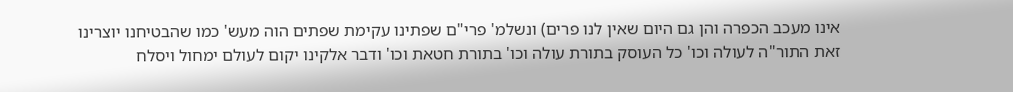אינו מעכב הכפרה והן גם היום שאין לנו פרים) ונשלמ' פרי"ם שפתינו עקימת שפתים הוה מעש' כמו שהבטיחנו יוצרינו זאת התור"ה לעולה וכו' כל העוסק בתורת עולה וכו' בתורת חטאת וכו' ודבר אלקינו יקום לעולם ימחול ויסלח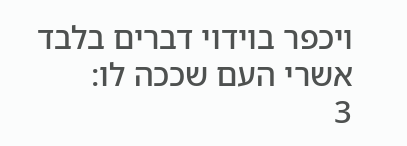ויכפר בוידוי דברים בלבד אשרי העם שככה לו:
3